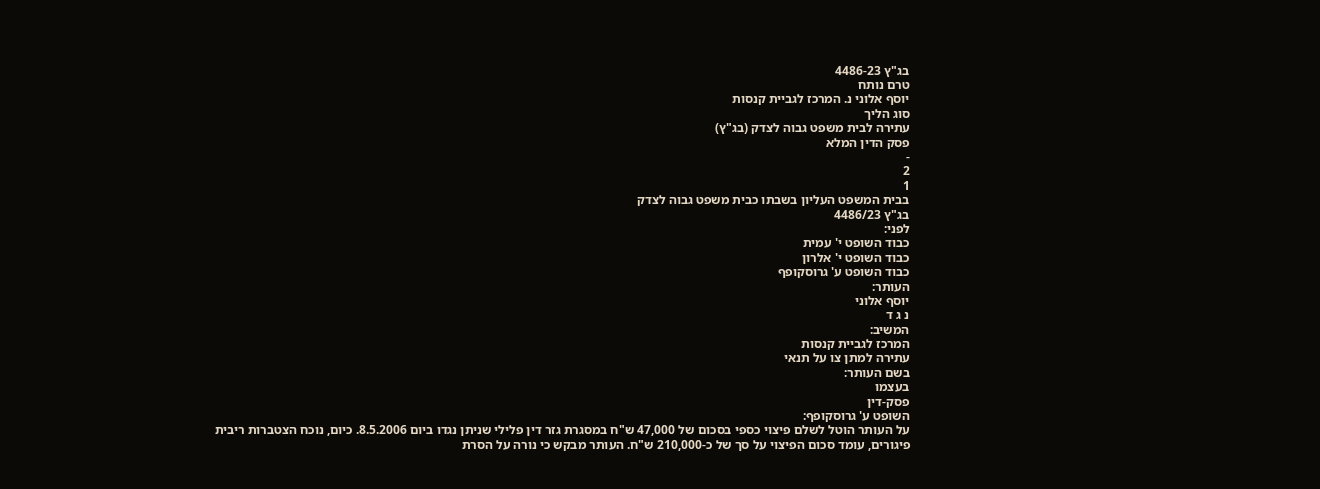בג"ץ 4486-23
טרם נותח
יוסף אלוני נ. המרכז לגביית קנסות
סוג הליך
עתירה לבית משפט גבוה לצדק (בג"ץ)
פסק הדין המלא
-
2
1
בבית המשפט העליון בשבתו כבית משפט גבוה לצדק
בג"ץ 4486/23
לפני:
כבוד השופט י' עמית
כבוד השופט י' אלרון
כבוד השופט ע' גרוסקופף
העותר:
יוסף אלוני
נ ג ד
המשיב:
המרכז לגביית קנסות
עתירה למתן צו על תנאי
בשם העותר:
בעצמו
פסק-דין
השופט ע' גרוסקופף:
על העותר הוטל לשלם פיצוי כספי בסכום של 47,000 ש"ח במסגרת גזר דין פלילי שניתן נגדו ביום 8.5.2006. כיום, נוכח הצטברות ריבית פיגורים, עומד סכום הפיצוי על סך של כ-210,000 ש"ח. העותר מבקש כי נורה על הסרת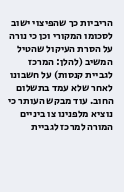הריביות כך שהפיצוי ישוב לסכומו המקורי וכן כי נורה על הסרת העיקול שהטיל המשיב (להלן: המרכז לגביית קנסות) על חשבונו לאחר שלא עמד בתשלום החוב. עוד מבקש העותר כי נוציא מלפנינו צו ביניים המורה למרכז לגביית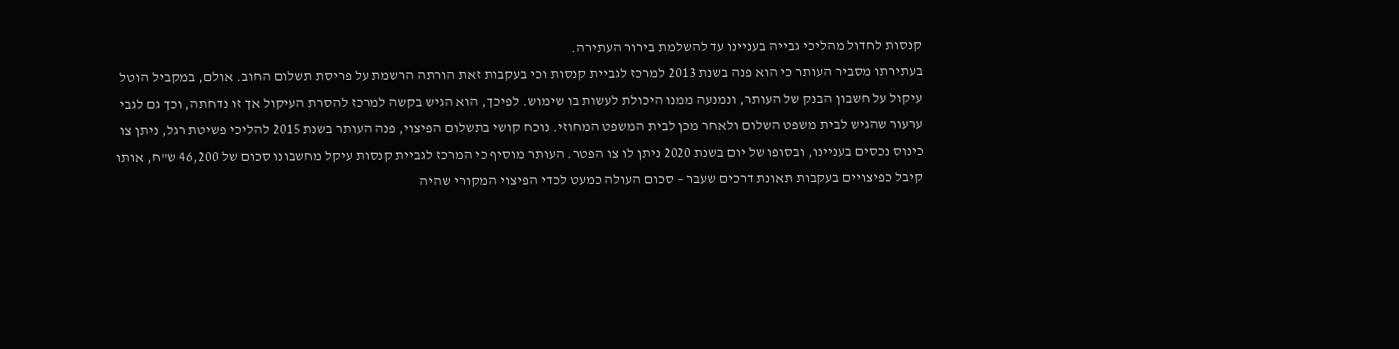קנסות לחדול מהליכי גבייה בעניינו עד להשלמת בירור העתירה.
בעתירתו מסביר העותר כי הוא פנה בשנת 2013 למרכז לגביית קנסות וכי בעקבות זאת הורתה הרשמת על פריסת תשלום החוב. אולם, במקביל הוטל עיקול על חשבון הבנק של העותר, ונמנעה ממנו היכולת לעשות בו שימוש. לפיכך, הוא הגיש בקשה למרכז להסרת העיקול אך זו נדחתה, וכך גם לגבי ערעור שהגיש לבית משפט השלום ולאחר מכן לבית המשפט המחוזי. נוכח קושי בתשלום הפיצוי, פנה העותר בשנת 2015 להליכי פשיטת רגל, ניתן צו כינוס נכסים בעניינו, ובסופו של יום בשנת 2020 ניתן לו צו הפטר. העותר מוסיף כי המרכז לגביית קנסות עיקל מחשבונו סכום של 46,200 ש"ח, אותו קיבל כפיצויים בעקבות תאונת דרכים שעבר – סכום העולה כמעט לכדי הפיצוי המקורי שהיה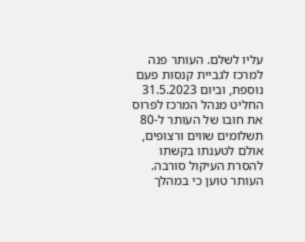עליו לשלם. העותר פנה למרכז לגביית קנסות פעם נוספת, וביום 31.5.2023 החליט מנהל המרכז לפרוס את חובו של העותר ל-80 תשלומים שווים ורצופים, אולם לטענתו בקשתו להסרת העיקול סורבה. העותר טוען כי במהלך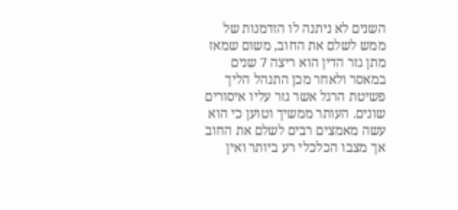השנים לא ניתנה לו הזדמנות של ממש לשלם את החוב, משום שמאז מתן גזר הדין הוא ריצה 7 שנים במאסר ולאחר מכן התנהל הליך פשיטת הרגל אשר גזר עליו איסורים שונים. העותר ממשיך וטוען כי הוא עשה מאמצים רבים לשלם את החוב אך מצבו הכלכלי רע ביותר ואין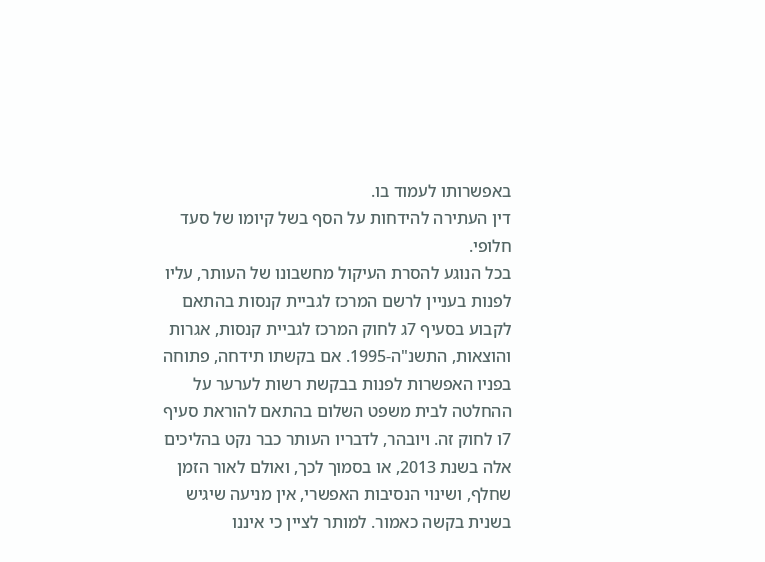באפשרותו לעמוד בו.
דין העתירה להידחות על הסף בשל קיומו של סעד חלופי.
בכל הנוגע להסרת העיקול מחשבונו של העותר, עליו לפנות בעניין לרשם המרכז לגביית קנסות בהתאם לקבוע בסעיף 7ג לחוק המרכז לגביית קנסות, אגרות והוצאות, התשנ"ה-1995. אם בקשתו תידחה, פתוחה בפניו האפשרות לפנות בבקשת רשות לערער על ההחלטה לבית משפט השלום בהתאם להוראת סעיף 7ו לחוק זה. ויובהר, לדבריו העותר כבר נקט בהליכים אלה בשנת 2013, או בסמוך לכך, ואולם לאור הזמן שחלף, ושינוי הנסיבות האפשרי, אין מניעה שיגיש בשנית בקשה כאמור. למותר לציין כי איננו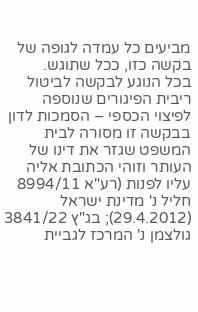מביעים כל עמדה לגופה של בקשה כזו, ככל שתוגש.
בכל הנוגע לבקשה לביטול ריבית הפיגורים שנוספה לפיצוי הכספי – הסמכות לדון בבקשה זו מסורה לבית המשפט שגזר את דינו של העותר וזוהי הכתובת אליה עליו לפנות (רע"א 8994/11 חליל נ' מדינת ישראל (29.4.2012); בג"ץ 3841/22 גולצמן נ' המרכז לגביית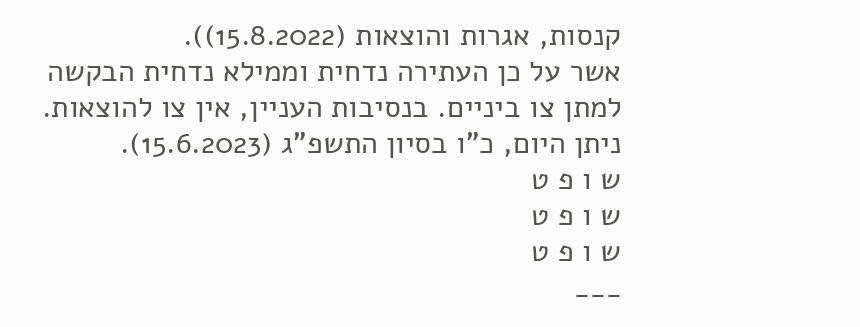קנסות, אגרות והוצאות (15.8.2022)).
אשר על כן העתירה נדחית וממילא נדחית הבקשה למתן צו ביניים. בנסיבות העניין, אין צו להוצאות.
ניתן היום, כ"ו בסיון התשפ"ג (15.6.2023).
ש ו פ ט
ש ו פ ט
ש ו פ ט
___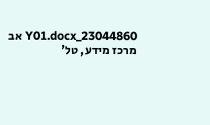23044860_Y01.docx אב
מרכז מידע, טל'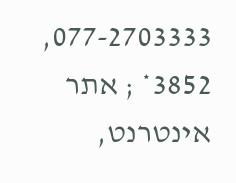077-2703333, 3852* ; אתר אינטרנט,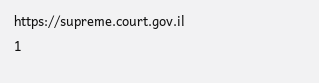https://supreme.court.gov.il
1